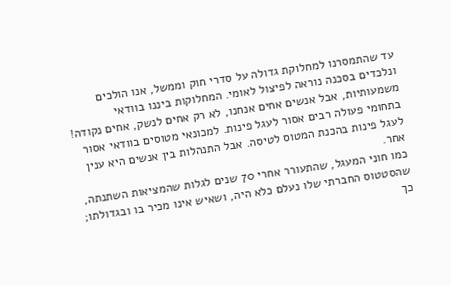עד שהתמסרנו למחלוקת גדולה על סדרי חוק וממשל, אנו הולכים ונלכדים בסכנה נוראה לפיצול לאומי. המחלוקות ביננו בוודאי משמעותיות, אבל אנשים אחים אנחנו, לא רק אחים לנשק, אחים נקודה! בתחומי פעולה רבים אסור לעגל פינות. למכונאי מטוסים בוודאי אסור לעגל פינות בהכנת המטוס לטיסה. אבל התנהלות בין אנשים היא ענין אחר.
כמו חוני המעגל, שהתעורר אחרי 70 שנים לגלות שהמציאות השתנתה, שהסטטוס החברתי שלו נעלם כלא היה, ושאיש אינו מכיר בו ובגדולתו; כך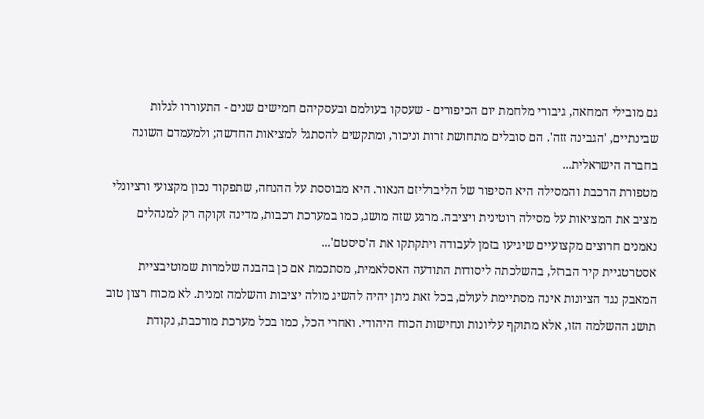גם מובילי המחאה, גיבורי מלחמת יום הכיפורים - שעסקו בעולמם ובעסקיהם חמישים שנים - התעוררו לגלות שבינתיים, 'הגבינה זזה'. הם סובלים מתחושת זרות וניכור, ומתקשים להסתגל למציאות החדשה; ולמעמדם השונה בחברה הישראלית...
מטפורת הרכבת והמסילה היא הסיפור של הליברליזם הנאור. היא מבוססת על ההנחה, שתפקוד נכון מקצועי ורציונלי מציב את המציאות על מסילה רוטינית ויציבה. מרגע שזה מושג, כמו במערכת רכבות, מדינה זקוקה רק למנהלים נאמנים חרוצים מקצועיים שיגיעו בזמן לעבודה ויתקתקו את ה'סיסטם'...
אסטרטגיית קיר הברזל, בהשלכתה ליסודות התודעה האסלאמית, מסתכמת אם כן בהבנה שלמרות שמוטיבציית המאבק נגד הציונות אינה מסתיימת לעולם, בכל זאת ניתן יהיה להשיג מולה יציבות והשלמה זמנית. לא מכוח רצון טוב תושג ההשלמה הזו, אלא מתוקף עליונות ונחישות הכוח היהודי. ואחרי הכל, כמו בכל מערכת מורכבת, נקודת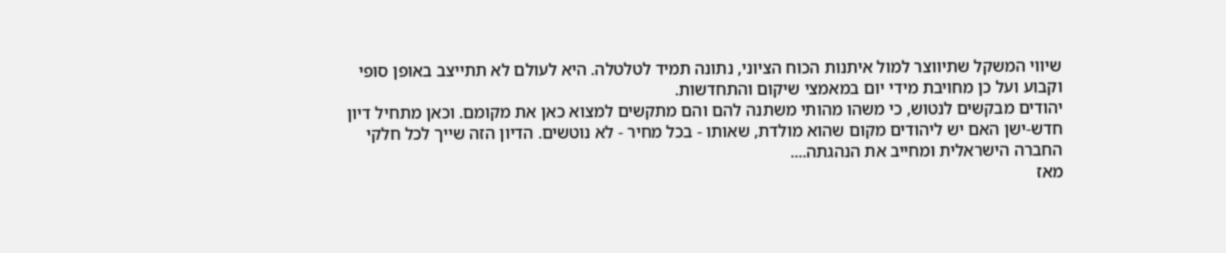שיווי המשקל שתיווצר למול איתנות הכוח הציוני, נתונה תמיד לטלטלה. היא לעולם לא תתייצב באופן סופי וקבוע ועל כן מחויבת מידי יום במאמצי שיקום והתחדשות.
יהודים מבקשים לנטוש, כי משהו מהותי משתנה להם והם מתקשים למצוא כאן את מקומם. וכאן מתחיל דיון חדש-ישן האם יש ליהודים מקום שהוא מולדת, שאותו - בכל מחיר - לא נוטשים. הדיון הזה שייך לכל חלקי החברה הישראלית ומחייב את הנהגתה....
מאז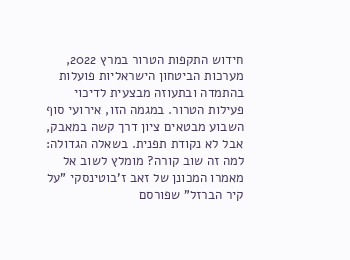חידוש התקפות הטרור במרץ 2022, מערכות הביטחון הישראליות פועלות בהתמדה ובתעוזה מבצעית לדיכוי פעילות הטרור. במגמה הזו, אירועי סוף השבוע מבטאים ציון דרך קשה במאבק, אבל לא נקודת תפנית. בשאלה הגדולה: למה זה שוב קורה? מומלץ לשוב אל מאמרו המכונן של זאב ז'בוטינסקי "על קיר הברזל" שפורסם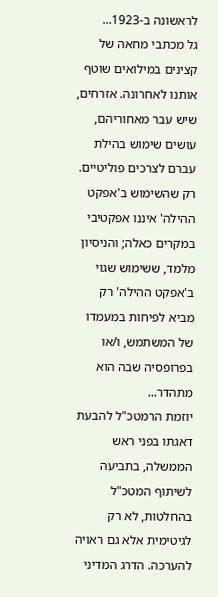לראשונה ב-1923...
גל מכתבי מחאה של קצינים במילואים שוטף אותנו לאחרונה. אזרחים, שיש עבר מאחוריהם, עושים שימוש בהילת עברם לצרכים פוליטיים. רק שהשימוש ב'אפקט ההילה' איננו אפקטיבי במקרים כאלה; והניסיון מלמד, ששימוש שגוי ב'אפקט ההילה' רק מביא לפיחות במעמדו של המשתמש, ו/או בפרופסיה שבה הוא מתהדר...
יוזמת הרמטכ"ל להבעת דאגתו בפני ראש הממשלה, בתביעה לשיתוף המטכ"ל בהחלטות, לא רק לגיטימית אלא גם ראויה להערכה. הדרג המדיני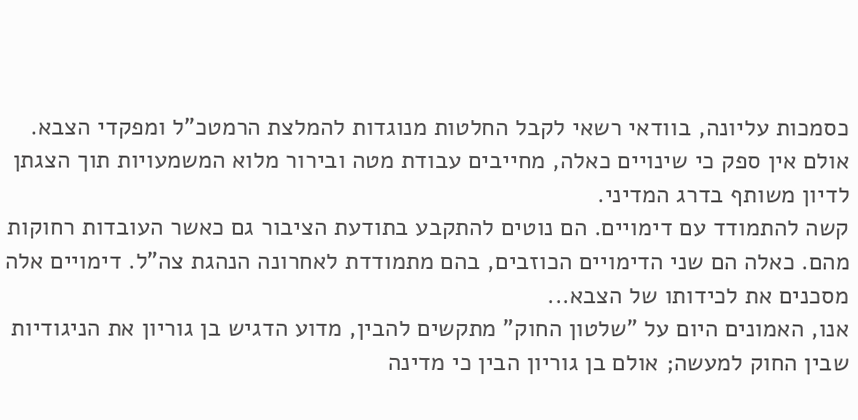כסמכות עליונה, בוודאי רשאי לקבל החלטות מנוגדות להמלצת הרמטכ"ל ומפקדי הצבא. אולם אין ספק כי שינויים כאלה, מחייבים עבודת מטה ובירור מלוא המשמעויות תוך הצגתן לדיון משותף בדרג המדיני.
קשה להתמודד עם דימויים. הם נוטים להתקבע בתודעת הציבור גם כאשר העובדות רחוקות מהם. כאלה הם שני הדימויים הכוזבים, בהם מתמודדת לאחרונה הנהגת צה"ל. דימויים אלה מסכנים את לכידותו של הצבא...
אנו, האמונים היום על "שלטון החוק" מתקשים להבין, מדוע הדגיש בן גוריון את הניגודיות שבין החוק למעשה; אולם בן גוריון הבין כי מדינה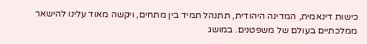כישות דינאמית, המדינה היהודית, תתנהל תמיד בין מתחים, ויקשה מאוד עלינו להישאר ממלכתיים בעולם של משפטנים. במושג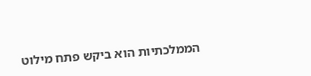הממלכתיות הוא ביקש פתח מילוט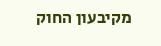מקיבעון החוק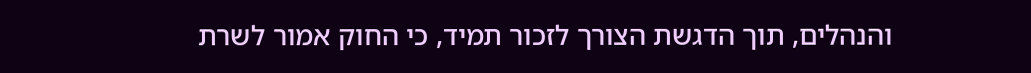והנהלים, תוך הדגשת הצורך לזכור תמיד, כי החוק אמור לשרת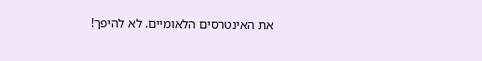את האינטרסים הלאומיים. לא להיפך!